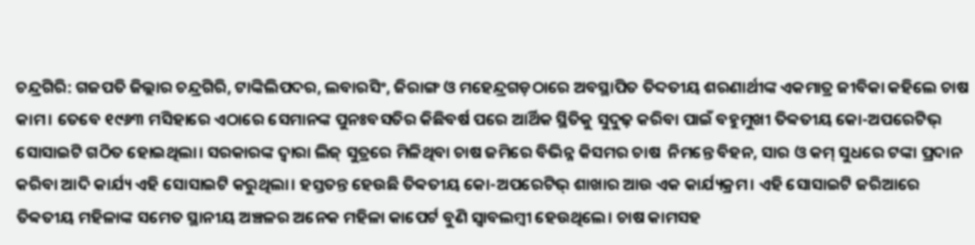ଚନ୍ଦ୍ରଗିରି: ଗଜପତି ଜିଲ୍ଲାର ଚନ୍ଦ୍ରଗିରି, ଟାଙ୍କିଲିପଦର, ଲବାରସିଂ, ଜିରାଙ୍ଗ ଓ ମହେନ୍ଦ୍ରଗଡ଼ଠାରେ ଅବସ୍ଥାପିତ ତିବ୍ଦତୀୟ ଶରଣାର୍ଥୀଙ୍କ ଏକମାତ୍ର ଜୀବିକା କହିଲେ ଚାଷ କାମ। ତେବେ ୧୯୬୩ ମସିହାରେ ଏଠାରେ ସେମାନଙ୍କ ପୁନଃବସତିର କିଛିବର୍ଷ ପରେ ଆର୍ଥିକ ସ୍ଥିତିକୁ ସୁଦୁଢ଼ କରିବା ପାଇଁ ବହୁମୁଖୀ ତିବ୍ବତୀୟ କୋ-ଅପରେଟିଭ୍ ସୋସାଇଟି ଗଠିତ ହୋଇଥିଲା। ସରକାରଙ୍କ ଦ୍ବାରା ଲିଜ୍ ସୁତ୍ରରେ ମିଳିଥିବା ଚାଷ ଜମିରେ ବିଭିନ୍ନ କିସମର ଚାଷ  ନିମନ୍ତେ ବିହନ, ସାର ଓ କମ୍‌ ସୁଧରେ ଟଙ୍କା ପ୍ରଦାନ କରିବା ଆଦି କାର୍ଯ୍ୟ ଏହି ସୋସାଇଟି କରୁଥିଲା। ହସ୍ତତନ୍ତ ହେଉଛି ତିବ୍ବତୀୟ କୋ-ଅପରେଟିଭ୍‌ ଶାଖାର ଆଉ ଏକ କାର୍ଯ୍ୟକ୍ରମ। ଏହି ସୋସାଇଟି ଜରିଆରେ ତିବ୍ବତୀୟ ମହିଳାଙ୍କ ସମେତ ସ୍ଥାନୀୟ ଅଞ୍ଚଳର ଅନେକ ମହିଳା କାପେର୍ଟ ବୁଣି ସ୍ବାବଲମ୍ବୀ ହେଉଥିଲେ। ଚାଷ କାମସହ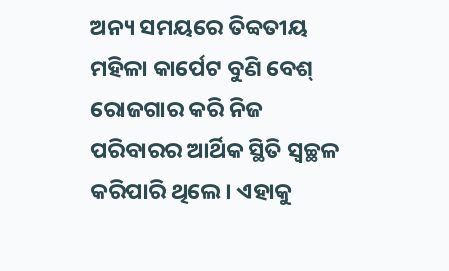ଅନ୍ୟ ସମୟରେ ତିବ୍ବତୀୟ ମହିଳା କାର୍ପେଟ ବୁଣି ବେଶ୍‌ ରୋଜଗାର କରି ନିଜ ପରିବାରର ଆର୍ଥିକ ସ୍ଥିତି ସ୍ବଚ୍ଛଳ କରିପାରି ଥିଲେ। ଏହାକୁ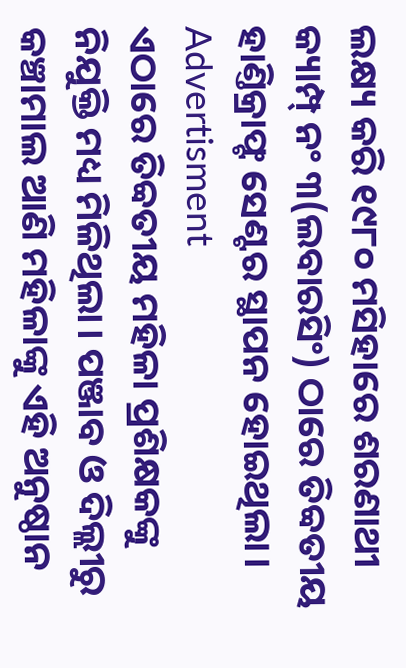ଲକ୍ଷ୍ୟ କରି ୧୯୮୦ ମସିହାରେ ଶରଣାଥୀ କ୍ୟାମ୍ପ୍‌ ନଂ ୩(ଲବାରସିଂ) ଠାରେ ତିବ୍ବତୀୟ ହାଣ୍ତିକ୍ରାଫ୍ଟ ସେଣ୍ଟର ସ୍ଥାପନ ହୋଇଥିଲା।
Advertisment
ଏଠାରେ ତିବ୍ବତୀୟ ମହିଳା ପ୍ରଶିକ୍ଷକଙ୍କୁ ନିଯୁକ୍ତି ମଧ୍ୟ ମିଳିଥିଲା। ପଞ୍ଜାବ ଓ ଦିଲ୍ଲୀରୁ କଞ୍ଚାମାଲ ଆଣି ମହିଳାଙ୍କୁ ଏହି ଅନୁଷ୍ଠାନ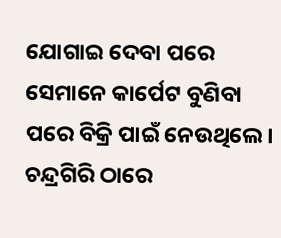ଯୋଗାଇ ଦେବା ପରେ ସେମାନେ କାର୍ପେଟ ବୁଣିବା ପରେ ବିକ୍ରି ପାଇଁ ନେଉଥିଲେ। ଚନ୍ଦ୍ରଗିରି ଠାରେ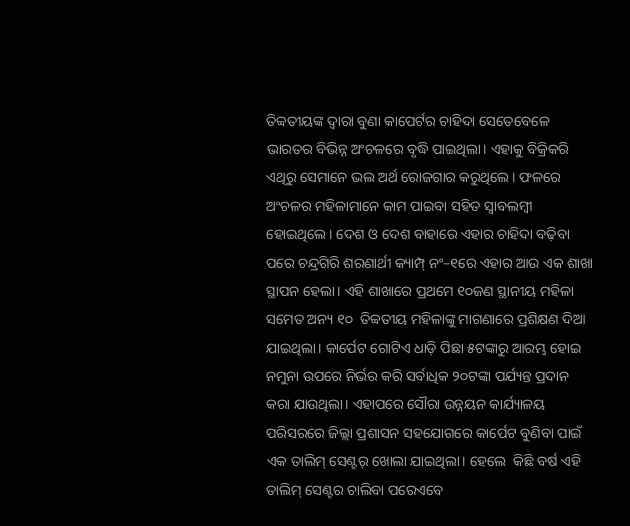ତିବ୍ବତୀୟଙ୍କ ଦ୍ବାରା ବୁଣା କାପେର୍ଟର ଚାହିଦା ସେତେବେଳେ ଭାରତର ବିଭିନ୍ନ ଅଂଚଳରେ ବୃଦ୍ଧି ପାଇଥିଲା। ଏହାକୁ ବିକ୍ରିକରି ଏଥିରୁ ସେମାନେ ଭଲ ଅର୍ଥ ରୋଜଗାର କରୁଥିଲେ। ଫଳରେ ଅଂଚଳର ମହିଳାମାନେ କାମ ପାଇବା ସହିତ ସ୍ବାବଲମ୍ବୀ ହୋଇଥିଲେ। ଦେଶ ଓ ଦେଶ ବାହାରେ ଏହାର ଚାହିଦା ବଢ଼ିବା ପରେ ଚନ୍ଦ୍ରଗିରି ଶରଣାର୍ଥୀ କ୍ୟାମ୍ପ୍‌ ନଂ–୧ରେ ଏହାର ଆଉ ଏକ ଶାଖା ସ୍ଥାପନ ହେଲା। ଏହି ଶାଖାରେ ପ୍ରଥମେ ୧୦ଜଣ ସ୍ଥାନୀୟ ମହିଳା ସମେତ ଅନ୍ୟ ୧୦  ତିବ୍ବତୀୟ ମହିଳାଙ୍କୁ ମାଗଣାରେ ପ୍ରଶିକ୍ଷଣ ଦିଆ ଯାଇଥିଲା। କାର୍ପେଟ ଗୋଟିଏ ଧାଡ଼ି ପିଛା ୫ଟଙ୍କାରୁ ଆରମ୍ଭ ହୋଇ ନମୁନା ଉପରେ ନିର୍ଭର କରି ସର୍ବାଧିକ ୨୦ଟଙ୍କା ପର୍ଯ୍ୟନ୍ତ ପ୍ରଦାନ କରା ଯାଉଥିଲା। ଏହାପରେ ସୌରା ଉନ୍ନୟନ କାର୍ଯ୍ୟାଳୟ ପରିସରରେ ଜିଲ୍ଲା ପ୍ରଶାସନ ସହଯୋଗରେ କାର୍ପେଟ ବୁଣିବା ପାଇଁ ଏକ ତାଲିମ୍ ସେଣ୍ଟର୍‌ ଖୋଲା ଯାଇଥିଲା। ହେଲେ  କିଛି ବର୍ଷ ଏହି ତାଲିମ୍ ସେଣ୍ଟର ଚାଲିବା ପରେଏବେ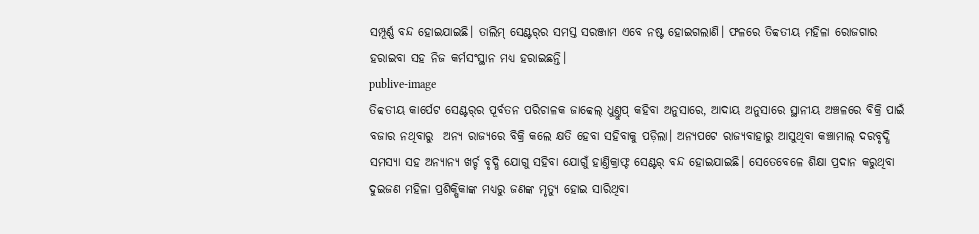ସମ୍ପୂର୍ଣ୍ଣ ବନ୍ଦ ହୋଇଯାଇଛି। ତାଲିମ୍ ସେଣ୍ଟର୍‌ର ସମସ୍ତ ସରଞ୍ଜାମ ଏବେ ନଷ୍ଟ ହୋଇଗଲାଣି। ଫଳରେ ତିବ୍ବତୀୟ ମହିଳା ରୋଜଗାର ହରାଇବା ସହ ନିଜ କର୍ମସଂସ୍ଥାନ ମଧ୍ୟ ହରାଇଛନ୍ତି।
publive-image
ତିବ୍ବତୀୟ କା‌ର୍ପେଟ ସେଣ୍ଟର୍‌ର ପୂର୍ବତନ ପରିଚାଳକ ଜାବ୍ବେଲ୍ ଧୁଣ୍ତୁପ୍ କହିବା ଅନୁସାରେ, ଆଦାୟ ଅନୁସାରେ ସ୍ଥାନୀୟ ଅଞ୍ଚଳରେ ବିକ୍ରି ପାଇଁ ବଜାର ନଥିବାରୁ  ଅନ୍ୟ ରାଜ୍ୟରେ ବିକ୍ରି କଲେ କ୍ଷତି ହେବା ସହିବାକୁ ପଡ଼ିଲା। ଅନ୍ୟପଟେ ରାଜ୍ୟବାହାରୁ ଆସୁଥିବା କଞ୍ଚାମାଲ୍‌ ଦରବୃଦ୍ଧି ସମସ୍ୟା ସହ ଅନ୍ୟାନ୍ୟ ଖର୍ଚ୍ଚ ବୃଦ୍ଧି ଯୋଗୁ ସହିବା ଯୋଗୁଁ ହାଣ୍ତିକ୍ରାଫ୍ଟ ସେଣ୍ଟର୍‌ ବନ୍ଦ ହୋଇଯାଇଛି। ସେତେବେଳେ ଶିକ୍ଷା ପ୍ରଦାନ କରୁଥିବା ଦୁଇଜଣ ମହିଳା ପ୍ରଶିକ୍ଷିକାଙ୍କ ମଧ୍ୟରୁ ଜଣଙ୍କ ମୃତ୍ୟୁ ହୋଇ ସାରିଥିବା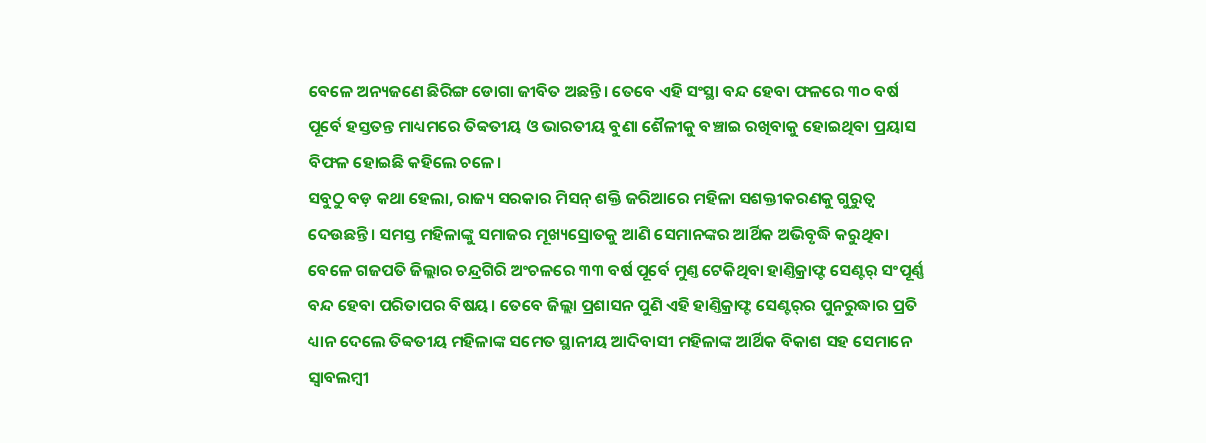ବେଳେ ଅନ୍ୟଜଣେ ଛିରିଙ୍ଗ ଡୋଗା ଜୀବିତ ଅଛନ୍ତି। ତେବେ ଏହି ସଂସ୍ଥା ବନ୍ଦ ହେବା ଫଳରେ ୩୦ ବର୍ଷ ପୂର୍ବେ ହସ୍ତତନ୍ତ ମାଧ୍ୟମରେ ତିବ୍ବତୀୟ ଓ ଭାରତୀୟ ବୁଣା ଶୈଳୀକୁ ବଞ୍ଚାଇ ରଖିବାକୁ ହୋଇଥିବା ପ୍ରୟାସ ବିଫଳ ହୋଇଛି କହିଲେ ଚଳେ।
ସବୁଠୁ ବଡ଼ କଥା ହେଲା, ରାଜ୍ୟ ସରକାର ମିସନ୍‌ ଶକ୍ତି ଜରିଆରେ ମହିଳା ସଶକ୍ତୀକରଣକୁ ଗୁରୁତ୍ବ ଦେଉଛନ୍ତି। ସମସ୍ତ ମହିଳାଙ୍କୁ ସମାଜର ମୂଖ୍ୟସ୍ରୋତକୁ ଆଣି ସେମାନଙ୍କର ଆର୍ଥିକ ଅଭିବୃଦ୍ଧି କରୁଥିବା ବେଳେ ଗଜପତି ଜିଲ୍ଲାର ଚନ୍ଦ୍ରଗିରି ଅଂଚଳରେ ୩୩ ବର୍ଷ ପୂର୍ବେ ମୁଣ୍ତ ଟେକିଥିବା ହାଣ୍ତିକ୍ରାଫ୍ଟ ସେଣ୍ଟର୍‌ ସଂପୂର୍ଣ୍ଣ ବନ୍ଦ ହେବା ପରିତାପର ବିଷୟ। ତେବେ ଜିଲ୍ଲା ପ୍ରଶାସନ ପୁଣି ଏହି ହାଣ୍ତିକ୍ରାଫ୍ଟ ସେଣ୍ଟର୍‌ର ପୁନରୁଦ୍ଧାର ପ୍ରତି ଧ୍ୟାନ ଦେଲେ ତିବ୍ବତୀୟ ମହିଳାଙ୍କ ସମେତ ସ୍ଥାନୀୟ ଆଦିବାସୀ ମହିଳାଙ୍କ ଆର୍ଥିକ ବିକାଶ ସହ ସେମାନେ ସ୍ବାବଲମ୍ବୀ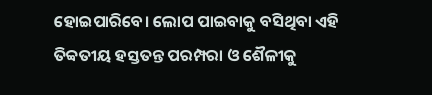ହୋଇପାରିବେ। ଲୋପ ପାଇବାକୁ ବସିଥିବା ଏହି ତିବ୍ବତୀୟ ହସ୍ତତନ୍ତ ପରମ୍ପରା ଓ ଶୈଳୀକୁ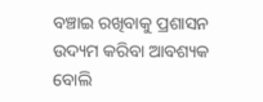ବଞ୍ଚାଇ ରଖିବାକୁ ପ୍ରଶାସନ ଉଦ୍ୟମ କରିବା ଆବଶ୍ୟକ ବୋଲି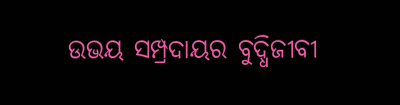ଉଭୟ ସମ୍ପ୍ରଦାୟର ବୁଦ୍ଧିଜୀବୀ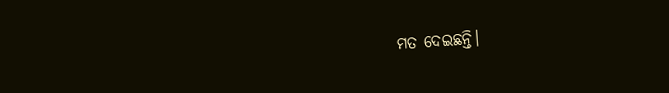ମତ ଦେଇଛନ୍ତି।